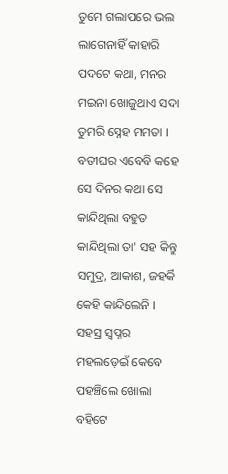ତୁମେ ଗଲାପରେ ଭଲ ଲାଗେନାହିଁ କାହାରି ପଦଟେ କଥା, ମନର ମଇନା ଖୋଜୁଥାଏ ସଦା ତୁମରି ସ୍ନେହ ମମତା ।
ବତୀଘର ଏବେବି କହେ ସେ ଦିନର କଥା ସେ କାନ୍ଦିଥିଲା ବହୁତ କାନ୍ଦିଥିଲା ତା' ସହ କିନ୍ତୁ ସମୁଦ୍ର, ଆକାଶ, ଜହର୍କି କେହି କାନ୍ଦିଲେନି ।
ସହସ୍ର ସ୍ୱପ୍ନର ମହଲଡ଼େଇଁ କେବେ ପହଞ୍ଚିଲେ ଖୋଲା ବହିଟେ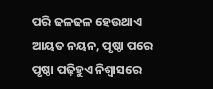ପରି ଢଳଢଳ ହେଉଥାଏ ଆୟତ ନୟନ, ପୃଷ୍ଠା ପରେ ପୃଷ୍ଠା ପଢ଼ିହୁଏ ନିଶ୍ୱାସରେ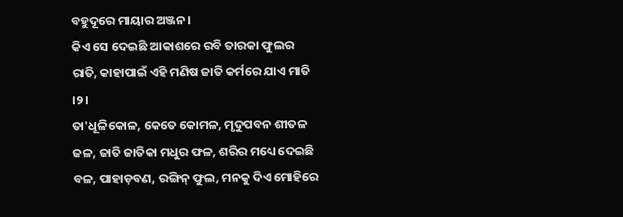ବହୁଦୂରେ ମାୟାର ଅଞ୍ଜନ ।
କିଏ ସେ ଦେଇଛି ଆକାଶରେ ରବି ତାରକା ଫୁଲର ରାତି, କାହାପାଇଁ ଏହି ମଣିଷ ଜାତି କର୍ମରେ ଯାଏ ମାତି ।୨।
ତା'ଧୂଳିକୋଳ, କେତେ କୋମଳ, ମୃଦୁପବନ ଶୀତଳ ଜଳ, ଜାତି ଜାତିକା ମଧୁର ଫଳ, ଶରିର ମଧ୍ୟେ ଦେଇଛି ବଳ, ପାହାଡ଼ବଣ, ରଙ୍ଗିନ୍ ଫୁଲ, ମନକୁ ଦିଏ ମୋହିରେ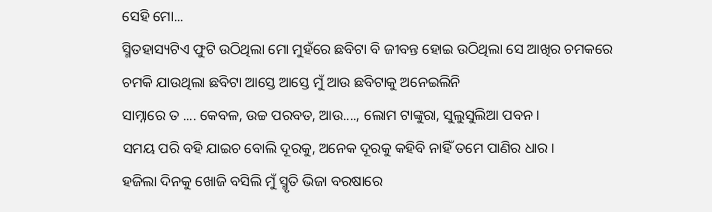ସେହି ମୋ...
ସ୍ମିତହାସ୍ୟଟିଏ ଫୁଟି ଉଠିଥିଲା ମୋ ମୁହଁରେ ଛବିଟା ବି ଜୀବନ୍ତ ହୋଇ ଉଠିଥିଲା ସେ ଆଖିର ଚମକରେ ଚମକି ଯାଉଥିଲା ଛବିଟା ଆସ୍ତେ ଆସ୍ତେ ମୁଁ ଆଉ ଛବିଟାକୁ ଅନେଇଲିନି
ସାମ୍ନାରେ ତ .... କେବଳ, ଉଚ୍ଚ ପରବତ, ଆଉ...., ଲୋମ ଟାଙ୍କୁରା, ସୁଲୁସୁଲିଆ ପବନ ।
ସମୟ ପରି ବହି ଯାଇଚ ବୋଲି ଦୂରକୁ, ଅନେକ ଦୂରକୁ କହିବି ନାହିଁ ତମେ ପାଣିର ଧାର ।
ହଜିଲା ଦିନକୁ ଖୋଜି ବସିଲି ମୁଁ ସ୍ମୃତି ଭିଜା ବରଷାରେ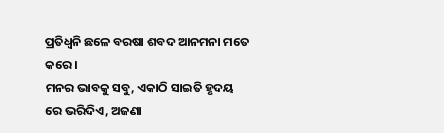ପ୍ରତିଧ୍ୱନି ଛଳେ ବରଷା ଶବଦ ଆନମନା ମତେ କରେ ।
ମନର ଭାବକୁ ସବୁ, ଏକାଠି ସାଇତି ହୃଦୟ ରେ ଭରିଦିଏ, ଅଜଣା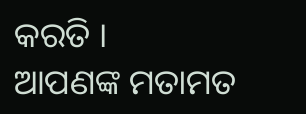କରତି ।
ଆପଣଙ୍କ ମତାମତ